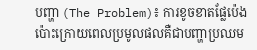បញ្ហា (The Problem)៖ ការខូចខាតផ្លែប៉េងប៉ោះក្រោយពេលប្រមូលផលគឺជាបញ្ហាប្រឈម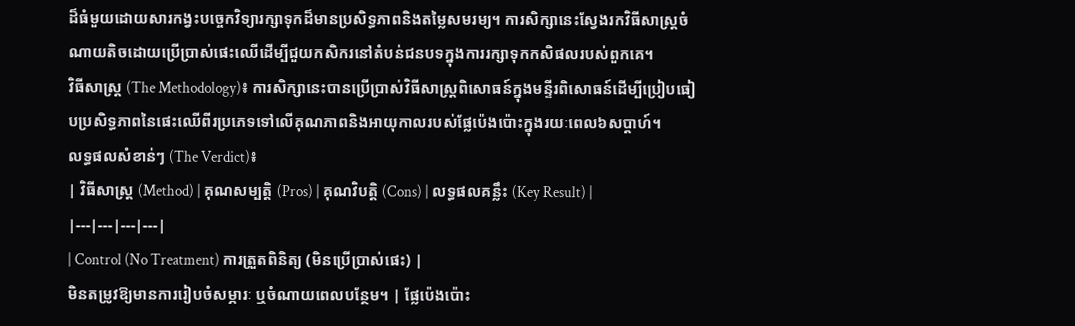ដ៏ធំមួយដោយសារកង្វះបច្ចេកវិទ្យារក្សាទុកដ៏មានប្រសិទ្ធភាពនិងតម្លៃសមរម្យ។ ការសិក្សានេះស្វែងរកវិធីសាស្ត្រចំណាយតិចដោយប្រើប្រាស់ផេះឈើដើម្បីជួយកសិករនៅតំបន់ជនបទក្នុងការរក្សាទុកកសិផលរបស់ពួកគេ។
វិធីសាស្ត្រ (The Methodology)៖ ការសិក្សានេះបានប្រើប្រាស់វិធីសាស្ត្រពិសោធន៍ក្នុងមន្ទីរពិសោធន៍ដើម្បីប្រៀបធៀបប្រសិទ្ធភាពនៃផេះឈើពីរប្រភេទទៅលើគុណភាពនិងអាយុកាលរបស់ផ្លែប៉េងប៉ោះក្នុងរយៈពេល៦សប្តាហ៍។
លទ្ធផលសំខាន់ៗ (The Verdict)៖
| វិធីសាស្ត្រ (Method) | គុណសម្បត្តិ (Pros) | គុណវិបត្តិ (Cons) | លទ្ធផលគន្លឹះ (Key Result) |
|---|---|---|---|
| Control (No Treatment) ការត្រួតពិនិត្យ (មិនប្រើប្រាស់ផេះ) |
មិនតម្រូវឱ្យមានការរៀបចំសម្ភារៈ ឬចំណាយពេលបន្ថែម។ | ផ្លែប៉េងប៉ោះ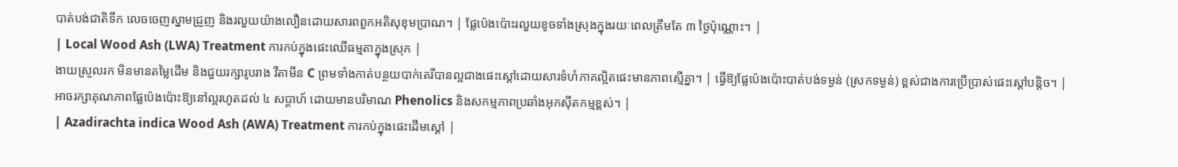បាត់បង់ជាតិទឹក លេចចេញស្នាមជ្រួញ និងរលួយយ៉ាងលឿនដោយសារពពួកអតិសុខុមប្រាណ។ | ផ្លែប៉េងប៉ោះរលួយខូចទាំងស្រុងក្នុងរយៈពេលត្រឹមតែ ៣ ថ្ងៃប៉ុណ្ណោះ។ |
| Local Wood Ash (LWA) Treatment ការកប់ក្នុងផេះឈើធម្មតាក្នុងស្រុក |
ងាយស្រួលរក មិនមានតម្លៃដើម និងជួយរក្សារូបរាង វីតាមីន C ព្រមទាំងកាត់បន្ថយបាក់តេរីបានល្អជាងផេះស្តៅដោយសារទំហំភាគល្អិតផេះមានភាពស្មើគ្នា។ | ធ្វើឱ្យផ្លែប៉េងប៉ោះបាត់បង់ទម្ងន់ (ស្រកទម្ងន់) ខ្ពស់ជាងការប្រើប្រាស់ផេះស្តៅបន្តិច។ | អាចរក្សាគុណភាពផ្លែប៉េងប៉ោះឱ្យនៅល្អរហូតដល់ ៤ សប្តាហ៍ ដោយមានបរិមាណ Phenolics និងសកម្មភាពប្រឆាំងអុកស៊ីតកម្មខ្ពស់។ |
| Azadirachta indica Wood Ash (AWA) Treatment ការកប់ក្នុងផេះដើមស្តៅ |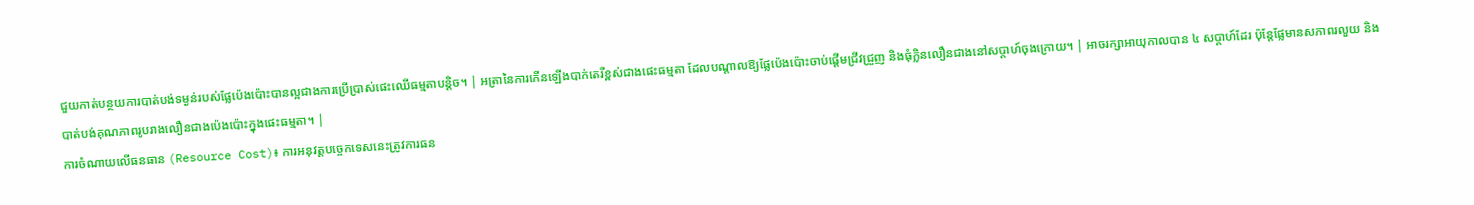ជួយកាត់បន្ថយការបាត់បង់ទម្ងន់របស់ផ្លែប៉េងប៉ោះបានល្អជាងការប្រើប្រាស់ផេះឈើធម្មតាបន្តិច។ | អត្រានៃការកើនឡើងបាក់តេរីខ្ពស់ជាងផេះធម្មតា ដែលបណ្តាលឱ្យផ្លែប៉េងប៉ោះចាប់ផ្តើមជ្រីវជ្រួញ និងធុំក្លិនលឿនជាងនៅសប្តាហ៍ចុងក្រោយ។ | អាចរក្សាអាយុកាលបាន ៤ សប្តាហ៍ដែរ ប៉ុន្តែផ្លែមានសភាពរលួយ និងបាត់បង់គុណភាពរូបរាងលឿនជាងប៉េងប៉ោះក្នុងផេះធម្មតា។ |
ការចំណាយលើធនធាន (Resource Cost)៖ ការអនុវត្តបច្ចេកទេសនេះត្រូវការធន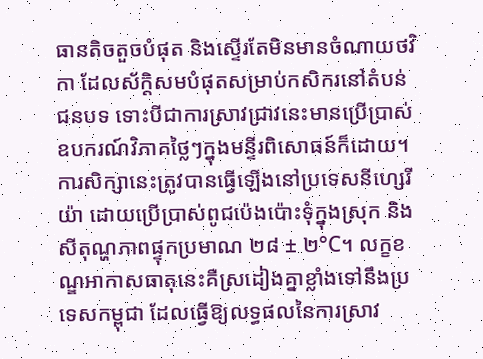ធានតិចតួចបំផុត និងស្ទើរតែមិនមានចំណាយថវិកា ដែលស័ក្តិសមបំផុតសម្រាប់កសិករនៅតំបន់ជនបទ ទោះបីជាការស្រាវជ្រាវនេះមានប្រើប្រាស់ឧបករណ៍វិភាគថ្លៃៗក្នុងមន្ទីរពិសោធន៍ក៏ដោយ។
ការសិក្សានេះត្រូវបានធ្វើឡើងនៅប្រទេសនីហ្សេរីយ៉ា ដោយប្រើប្រាស់ពូជប៉េងប៉ោះទុំក្នុងស្រុក និងសីតុណ្ហភាពផ្ទុកប្រមាណ ២៨ ± ២°C។ លក្ខខណ្ឌអាកាសធាតុនេះគឺស្រដៀងគ្នាខ្លាំងទៅនឹងប្រទេសកម្ពុជា ដែលធ្វើឱ្យលទ្ធផលនៃការស្រាវ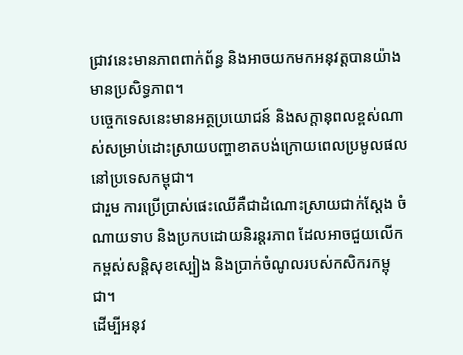ជ្រាវនេះមានភាពពាក់ព័ន្ធ និងអាចយកមកអនុវត្តបានយ៉ាងមានប្រសិទ្ធភាព។
បច្ចេកទេសនេះមានអត្ថប្រយោជន៍ និងសក្តានុពលខ្ពស់ណាស់សម្រាប់ដោះស្រាយបញ្ហាខាតបង់ក្រោយពេលប្រមូលផលនៅប្រទេសកម្ពុជា។
ជារួម ការប្រើប្រាស់ផេះឈើគឺជាដំណោះស្រាយជាក់ស្តែង ចំណាយទាប និងប្រកបដោយនិរន្តរភាព ដែលអាចជួយលើកកម្ពស់សន្តិសុខស្បៀង និងប្រាក់ចំណូលរបស់កសិករកម្ពុជា។
ដើម្បីអនុវ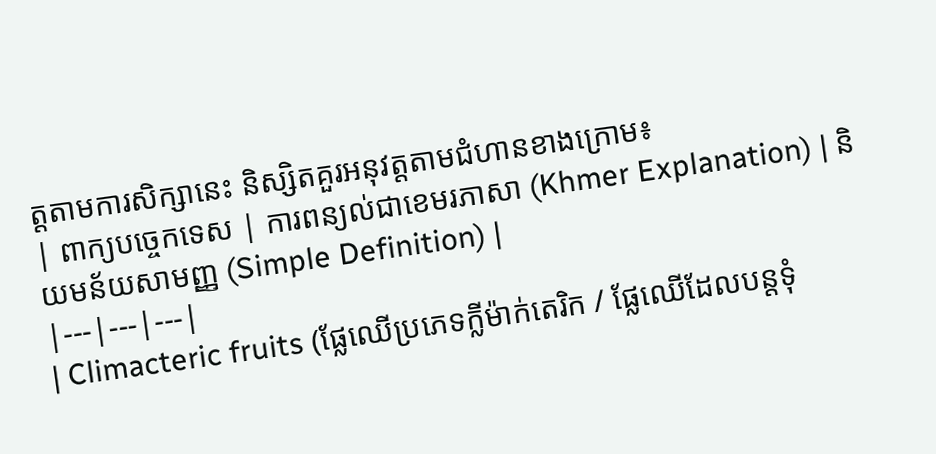ត្តតាមការសិក្សានេះ និស្សិតគួរអនុវត្តតាមជំហានខាងក្រោម៖
| ពាក្យបច្ចេកទេស | ការពន្យល់ជាខេមរភាសា (Khmer Explanation) | និយមន័យសាមញ្ញ (Simple Definition) |
|---|---|---|
| Climacteric fruits (ផ្លែឈើប្រភេទក្លីម៉ាក់តេរិក / ផ្លែឈើដែលបន្តទុំ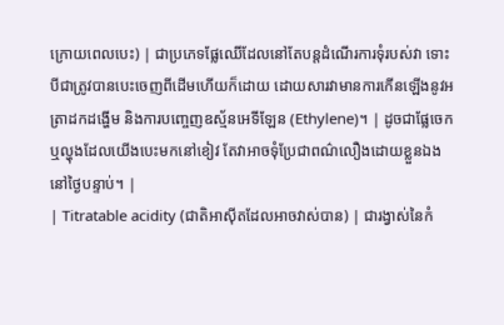ក្រោយពេលបេះ) | ជាប្រភេទផ្លែឈើដែលនៅតែបន្តដំណើរការទុំរបស់វា ទោះបីជាត្រូវបានបេះចេញពីដើមហើយក៏ដោយ ដោយសារវាមានការកើនឡើងនូវអត្រាដកដង្ហើម និងការបញ្ចេញឧស្ម័នអេទីឡែន (Ethylene)។ | ដូចជាផ្លែចេក ឬល្ហុងដែលយើងបេះមកនៅខៀវ តែវាអាចទុំប្រែជាពណ៌លឿងដោយខ្លួនឯងនៅថ្ងៃបន្ទាប់។ |
| Titratable acidity (ជាតិអាស៊ីតដែលអាចវាស់បាន) | ជារង្វាស់នៃកំ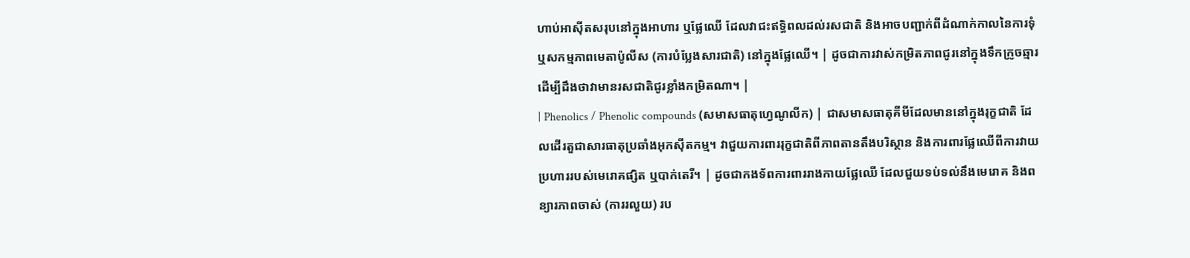ហាប់អាស៊ីតសរុបនៅក្នុងអាហារ ឬផ្លែឈើ ដែលវាជះឥទ្ធិពលដល់រសជាតិ និងអាចបញ្ជាក់ពីដំណាក់កាលនៃការទុំ ឬសកម្មភាពមេតាប៉ូលីស (ការបំប្លែងសារជាតិ) នៅក្នុងផ្លែឈើ។ | ដូចជាការវាស់កម្រិតភាពជូរនៅក្នុងទឹកក្រូចឆ្មារ ដើម្បីដឹងថាវាមានរសជាតិជូរខ្លាំងកម្រិតណា។ |
| Phenolics / Phenolic compounds (សមាសធាតុហ្វេណូលីក) | ជាសមាសធាតុគីមីដែលមាននៅក្នុងរុក្ខជាតិ ដែលដើរតួជាសារធាតុប្រឆាំងអុកស៊ីតកម្ម។ វាជួយការពាររុក្ខជាតិពីភាពតានតឹងបរិស្ថាន និងការពារផ្លែឈើពីការវាយប្រហាររបស់មេរោគផ្សិត ឬបាក់តេរី។ | ដូចជាកងទ័ពការពាររាងកាយផ្លែឈើ ដែលជួយទប់ទល់នឹងមេរោគ និងពន្យារភាពចាស់ (ការរលួយ) រប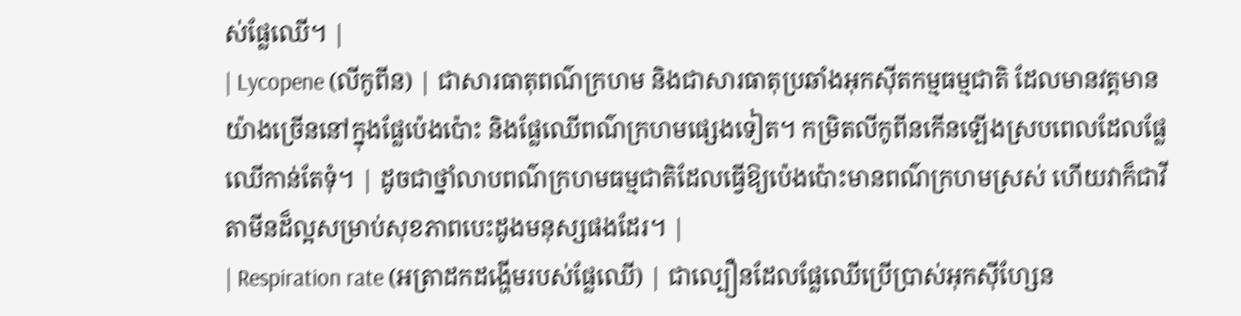ស់ផ្លែឈើ។ |
| Lycopene (លីកូពីន) | ជាសារធាតុពណ៌ក្រហម និងជាសារធាតុប្រឆាំងអុកស៊ីតកម្មធម្មជាតិ ដែលមានវត្តមានយ៉ាងច្រើននៅក្នុងផ្លែប៉េងប៉ោះ និងផ្លែឈើពណ៌ក្រហមផ្សេងទៀត។ កម្រិតលីកូពីនកើនឡើងស្របពេលដែលផ្លែឈើកាន់តែទុំ។ | ដូចជាថ្នាំលាបពណ៌ក្រហមធម្មជាតិដែលធ្វើឱ្យប៉េងប៉ោះមានពណ៌ក្រហមស្រស់ ហើយវាក៏ជាវីតាមីនដ៏ល្អសម្រាប់សុខភាពបេះដូងមនុស្សផងដែរ។ |
| Respiration rate (អត្រាដកដង្ហើមរបស់ផ្លែឈើ) | ជាល្បឿនដែលផ្លែឈើប្រើប្រាស់អុកស៊ីហ្សែន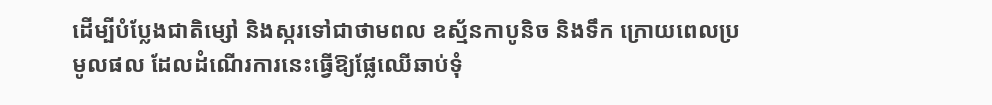ដើម្បីបំប្លែងជាតិម្សៅ និងស្ករទៅជាថាមពល ឧស្ម័នកាបូនិច និងទឹក ក្រោយពេលប្រមូលផល ដែលដំណើរការនេះធ្វើឱ្យផ្លែឈើឆាប់ទុំ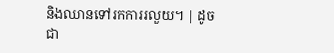និងឈានទៅរកការរលួយ។ | ដូចជា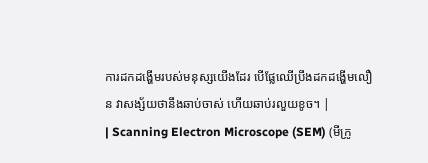ការដកដង្ហើមរបស់មនុស្សយើងដែរ បើផ្លែឈើប្រឹងដកដង្ហើមលឿន វាសង្ស័យថានឹងឆាប់ចាស់ ហើយឆាប់រលួយខូច។ |
| Scanning Electron Microscope (SEM) (មីក្រូ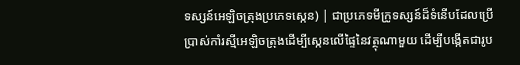ទស្សន៍អេឡិចត្រុងប្រភេទស្កេន) | ជាប្រភេទមីក្រូទស្សន៍ដ៏ទំនើបដែលប្រើប្រាស់កាំរស្មីអេឡិចត្រុងដើម្បីស្កេនលើផ្ទៃនៃវត្ថុណាមួយ ដើម្បីបង្កើតជារូប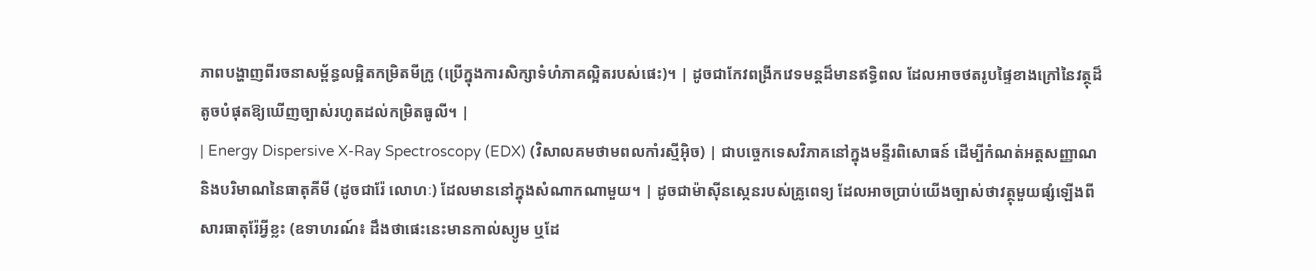ភាពបង្ហាញពីរចនាសម្ព័ន្ធលម្អិតកម្រិតមីក្រូ (ប្រើក្នុងការសិក្សាទំហំភាគល្អិតរបស់ផេះ)។ | ដូចជាកែវពង្រីកវេទមន្តដ៏មានឥទ្ធិពល ដែលអាចថតរូបផ្ទៃខាងក្រៅនៃវត្ថុដ៏តូចបំផុតឱ្យឃើញច្បាស់រហូតដល់កម្រិតធូលី។ |
| Energy Dispersive X-Ray Spectroscopy (EDX) (វិសាលគមថាមពលកាំរស្មីអ៊ិច) | ជាបច្ចេកទេសវិភាគនៅក្នុងមន្ទីរពិសោធន៍ ដើម្បីកំណត់អត្តសញ្ញាណ និងបរិមាណនៃធាតុគីមី (ដូចជារ៉ែ លោហៈ) ដែលមាននៅក្នុងសំណាកណាមួយ។ | ដូចជាម៉ាស៊ីនស្កេនរបស់គ្រូពេទ្យ ដែលអាចប្រាប់យើងច្បាស់ថាវត្ថុមួយផ្សំឡើងពីសារធាតុរ៉ែអ្វីខ្លះ (ឧទាហរណ៍៖ ដឹងថាផេះនេះមានកាល់ស្យូម ឬដែ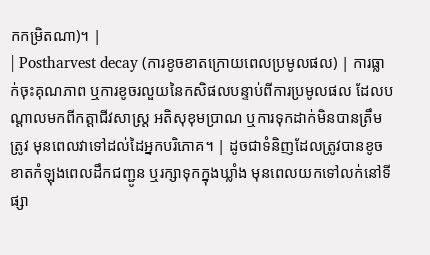កកម្រិតណា)។ |
| Postharvest decay (ការខូចខាតក្រោយពេលប្រមូលផល) | ការធ្លាក់ចុះគុណភាព ឬការខូចរលួយនៃកសិផលបន្ទាប់ពីការប្រមូលផល ដែលបណ្តាលមកពីកត្តាជីវសាស្ត្រ អតិសុខុមប្រាណ ឬការទុកដាក់មិនបានត្រឹមត្រូវ មុនពេលវាទៅដល់ដៃអ្នកបរិភោគ។ | ដូចជាទំនិញដែលត្រូវបានខូចខាតកំឡុងពេលដឹកជញ្ជូន ឬរក្សាទុកក្នុងឃ្លាំង មុនពេលយកទៅលក់នៅទីផ្សា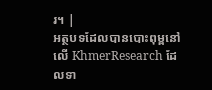រ។ |
អត្ថបទដែលបានបោះពុម្ពនៅលើ KhmerResearch ដែលទា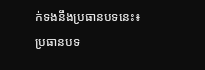ក់ទងនឹងប្រធានបទនេះ៖
ប្រធានបទ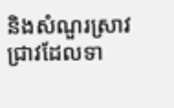និងសំណួរស្រាវជ្រាវដែលទា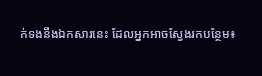ក់ទងនឹងឯកសារនេះ ដែលអ្នកអាចស្វែងរកបន្ថែម៖